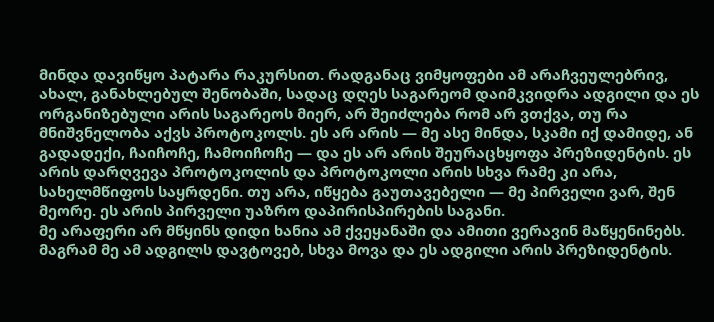მინდა დავიწყო პატარა რაკურსით. რადგანაც ვიმყოფები ამ არაჩვეულებრივ, ახალ, განახლებულ შენობაში, სადაც დღეს საგარეომ დაიმკვიდრა ადგილი და ეს ორგანიზებული არის საგარეოს მიერ, არ შეიძლება რომ არ ვთქვა, თუ რა მნიშვნელობა აქვს პროტოკოლს. ეს არ არის — მე ასე მინდა, სკამი იქ დამიდე, ან გადადექი, ჩაიჩოჩე, ჩამოიჩოჩე — და ეს არ არის შეურაცხყოფა პრეზიდენტის. ეს არის დარღვევა პროტოკოლის და პროტოკოლი არის სხვა რამე კი არა, სახელმწიფოს საყრდენი. თუ არა, იწყება გაუთავებელი — მე პირველი ვარ, შენ მეორე. ეს არის პირველი უაზრო დაპირისპირების საგანი.
მე არაფერი არ მწყინს დიდი ხანია ამ ქვეყანაში და ამითი ვერავინ მაწყენინებს. მაგრამ მე ამ ადგილს დავტოვებ, სხვა მოვა და ეს ადგილი არის პრეზიდენტის.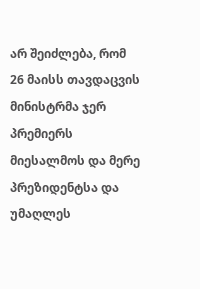არ შეიძლება, რომ 26 მაისს თავდაცვის მინისტრმა ჯერ პრემიერს მიესალმოს და მერე პრეზიდენტსა და უმაღლეს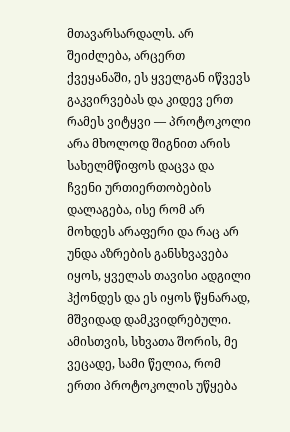მთავარსარდალს. არ შეიძლება, არცერთ ქვეყანაში, ეს ყველგან იწვევს გაკვირვებას და კიდევ ერთ რამეს ვიტყვი — პროტოკოლი არა მხოლოდ შიგნით არის სახელმწიფოს დაცვა და ჩვენი ურთიერთობების დალაგება, ისე რომ არ მოხდეს არაფერი და რაც არ უნდა აზრების განსხვავება იყოს, ყველას თავისი ადგილი ჰქონდეს და ეს იყოს წყნარად, მშვიდად დამკვიდრებული.
ამისთვის, სხვათა შორის, მე ვეცადე, სამი წელია, რომ ერთი პროტოკოლის უწყება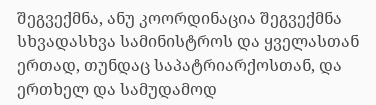შეგვექმნა, ანუ კოორდინაცია შეგვექმნა სხვადასხვა სამინისტროს და ყველასთან ერთად, თუნდაც საპატრიარქოსთან, და ერთხელ და სამუდამოდ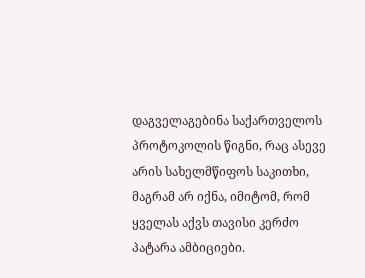დაგველაგებინა საქართველოს პროტოკოლის წიგნი, რაც ასევე არის სახელმწიფოს საკითხი, მაგრამ არ იქნა, იმიტომ, რომ ყველას აქვს თავისი კერძო პატარა ამბიციები.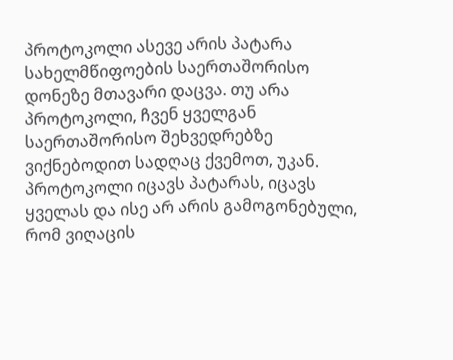პროტოკოლი ასევე არის პატარა სახელმწიფოების საერთაშორისო დონეზე მთავარი დაცვა. თუ არა პროტოკოლი, ჩვენ ყველგან საერთაშორისო შეხვედრებზე ვიქნებოდით სადღაც ქვემოთ, უკან. პროტოკოლი იცავს პატარას, იცავს ყველას და ისე არ არის გამოგონებული, რომ ვიღაცის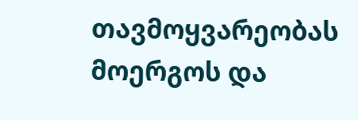თავმოყვარეობას მოერგოს და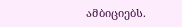ამბიციებს.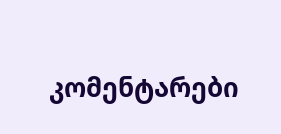კომენტარები